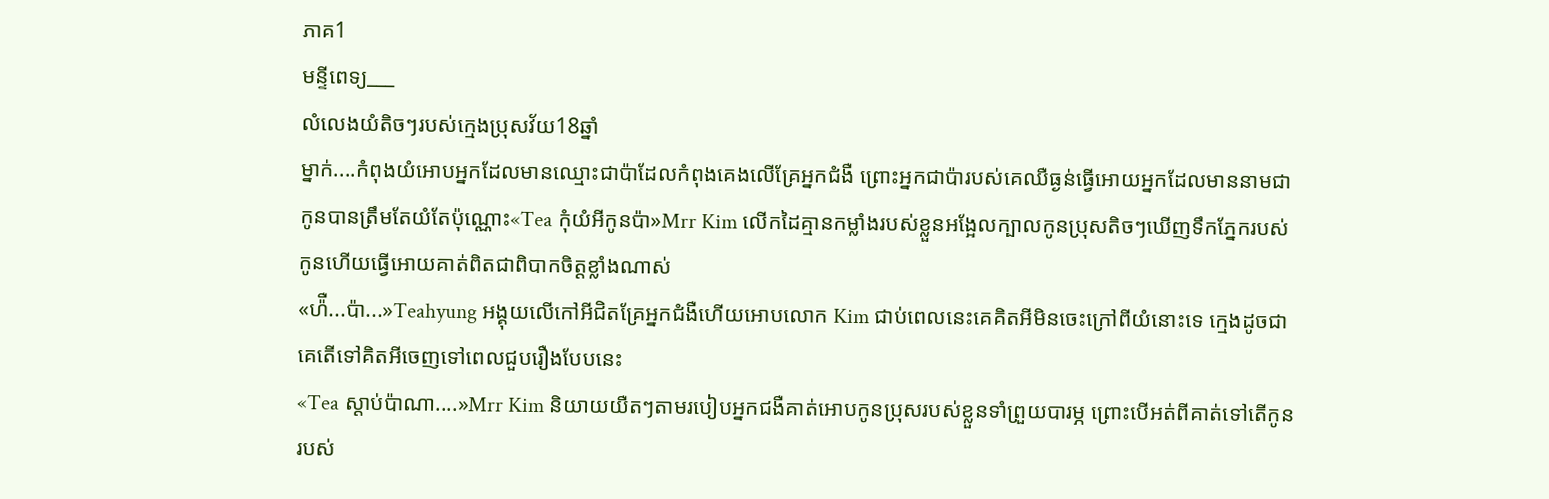ភាគ1
មន្ទីពេទ្យ___
លំលេងយំតិចៗរបស់ក្មេងប្រុសវ័យ18ឆ្នាំ
ម្នាក់....កំពុងយំអោបអ្នកដែលមានឈ្មោះជាប៉ាដែលកំពុងគេងលេីគ្រែអ្នកជំងឺ ព្រោះអ្នកជាប៉ារបស់គេឈឺធ្ងន់ធ្វើអោយអ្នកដែលមាននាមជាកូនបានត្រឹមតែយំតែប៉ុណ្ណោះ«Tea កុំយំអីកូនប៉ា»Mrr Kim លេីកដៃគ្មានកម្លាំងរបស់ខ្លួនអង្អែលក្បាលកូនប្រុសតិចៗឃើញទឹកភ្នែករបស់កូនហើយធ្វើអោយគាត់ពិតជាពិបាកចិត្តខ្លាំងណាស់
«ហ៉ឺ...ប៉ា...»Teahyung អង្គុយលេីកៅអីជិតគ្រែអ្នកជំងឺហេីយអោបលោក Kim ជាប់ពេលនេះគេគិតអីមិនចេះក្រៅពីយំនោះទេ ក្មេងដូចជាគេតើទៅគិតអីចេញទៅពេលជួបរឿងបែបនេះ
«Tea ស្ដាប់ប៉ាណា....»Mrr Kim និយាយយឺតៗតាមរបៀបអ្នកជងឺគាត់អោបកូនប្រុសរបស់ខ្លួនទាំព្រួយបារម្ភ ព្រោះបើអត់ពីគាត់ទៅតើកូនរបស់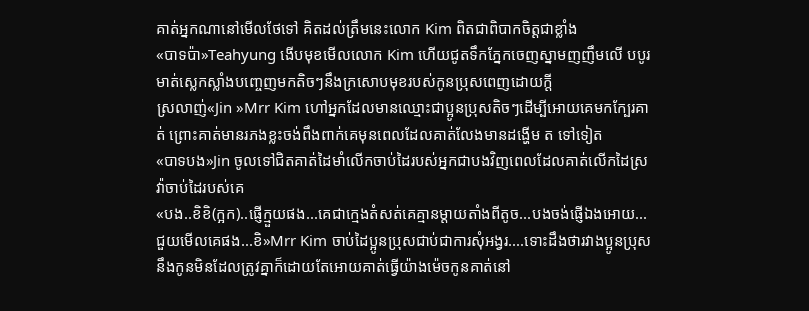គាត់អ្នកណានៅមើលថែទៅ គិតដល់ត្រឹមនេះលោក Kim ពិតជាពិបាកចិត្តជាខ្លាំង
«បាទប៉ា»Teahyung ងេីបមុខមេីលលោក Kim ហេីយជូតទឹកភ្នែកចេញស្នាមញញឹមលើ បបូរមាត់ស្លេកស្លាំងបញ្ចេញមកតិចៗនឹងក្រសោបមុខរបស់កូនប្រុសពេញដោយក្ដី
ស្រលាញ់«Jin »Mrr Kim ហៅអ្នកដែលមានឈ្មោះជាប្អូនប្រុសតិចៗដើម្បីអោយគេមកក្បែរគាត់ ព្រោះគាត់មានរភងខ្លះចង់ពឹងពាក់គេមុនពេលដែលគាត់លែងមានដង្ហើម ត ទៅទៀត
«បាទបង»Jin ចូលទៅជិតគាត់ដៃមាំលើកចាប់ដៃរបស់អ្នកជាបងវិញពេលដែលគាត់លើកដៃស្រវ៉ាចាប់ដៃរបស់គេ
«បង..ខិខិ(ក្អក)..ផ្ញេីក្មួយផង...គេជាក្មេងតំសត់គេគ្មានម្ដាយតាំងពីតូច...បងចង់ផ្ញេីឯងអោយ...ជួយមេីលគេផង...ខិ»Mrr Kim ចាប់ដៃប្អូនប្រុសជាប់ជាការសុំអង្វរ....ទោះដឹងថារវាងប្អូនប្រុសនឹងកូនមិនដែលត្រូវគ្នាក៏ដោយតែអោយគាត់ធ្វេីយ៉ាងម៉េចកូនគាត់នៅ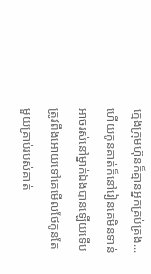ក្មេងក្រុមហ៊ុនក៏គ្មានអ្នកគ្រប់គ្រង...ហេីយកូនគាត់ក៏នៅរៀនគេមិនទាន់អាចរស់នៅម្នាក់ឯងបានឡេីយទើបត្រូវពឹងអោយទៅគេមើលថែកូនតែមួយគ្រាប់របស់គាត់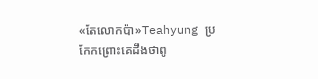«តែលោកប៉ា»Teahyung ប្រកែកព្រោះគេដឹងថាពូ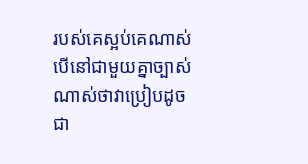របស់គេស្អប់គេណាស់ បើនៅជាមួយគ្នាច្បាស់ណាស់ថាវាប្រៀបដូចជា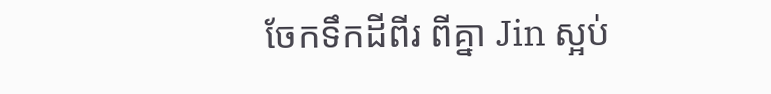ចែកទឹកដីពីរ ពីគ្នា Jin ស្អប់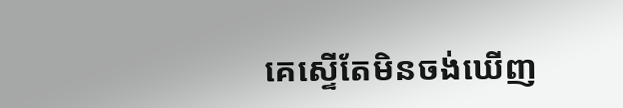គេស្ទើតែមិនចង់ឃើញ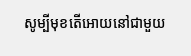សូម្បីមុខតើអោយនៅជាមួយ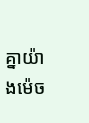គ្នាយ៉ាងម៉េច